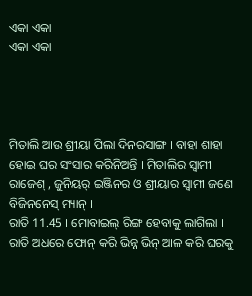ଏକା ଏକା
ଏକା ଏକା




ମିତାଲି ଆଉ ଶ୍ରୀୟା ପିଲା ଦିନରସାଙ୍ଗ । ବାହା ଶାହା ହୋଇ ଘର ସଂସାର କରିନିଅନ୍ତି । ମିତାଲିର ସ୍ବାମୀ ରାଜେଶ୍ , ଜୁନିୟର୍ ଇଞ୍ଜିନର ଓ ଶ୍ରୀୟାର ସ୍ବାମୀ ଜଣେ ବିଜିନନେସ୍ ମ୍ୟାନ୍ ।
ରାତି 11.45 । ମୋବାଇଲ୍ ରିଙ୍ଗ ହେବାକୁ ଲାଗିଲା । ରାତି ଅଧରେ ଫୋନ୍ କରି ଭିନ୍ନ ଭିନ୍ ଆଳ କରି ଘରକୁ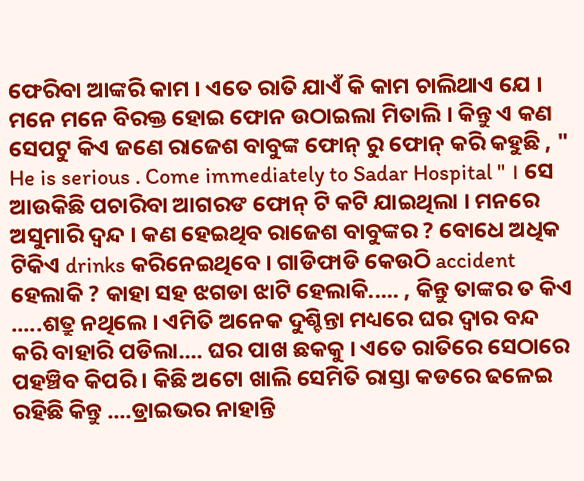ଫେରିବା ଆଙ୍କରି କାମ । ଏତେ ରାତି ଯାଏଁ କି କାମ ଚାଲିଥାଏ ଯେ । ମନେ ମନେ ବିରକ୍ତ ହୋଇ ଫୋନ ଉଠାଇଲା ମିତାଲି । କିନ୍ତୁ ଏ କଣ ସେପଟୁ କିଏ ଜଣେ ରାଜେଶ ବାବୁଙ୍କ ଫୋନ୍ ରୁ ଫୋନ୍ କରି କହୁଛି , " He is serious . Come immediately to Sadar Hospital " । ସେ ଆଉକିଛି ପଚାରିବା ଆଗରଙ ଫୋନ୍ ଟି କଟି ଯାଇଥିଲା । ମନରେ ଅସୁମାରି ଦ୍ବନ୍ଦ । କଣ ହେଇଥିବ ରାଜେଶ ବାବୁଙ୍କର ? ବୋଧେ ଅଧିକ ଟିକିଏ drinks କରିନେଇଥିବେ । ଗାଡିଫାଡି କେଉଠି accident ହେଲାକି ? କାହା ସହ ଝଗଡା ଝାଟି ହେଲାକି..... , କିନ୍ତୁ ତାଙ୍କର ତ କିଏ .....ଶତ୍ରୁ ନଥିଲେ । ଏମିତି ଅନେକ ଦୁଶ୍ଚିନ୍ତା ମଧ୍ୟରେ ଘର ଦ୍ବାର ବନ୍ଦ କରି ବାହାରି ପଡିଲା.... ଘର ପାଖ ଛକକୁ । ଏତେ ରାତିରେ ସେଠାରେ ପହଞ୍ଚିବ କିପରି । କିଛି ଅଟୋ ଖାଲି ସେମିତି ରାସ୍ତା କଡରେ ଢଳେଇ ରହିଛି କିନ୍ତୁ ....ଡ୍ରାଇଭର ନାହାନ୍ତି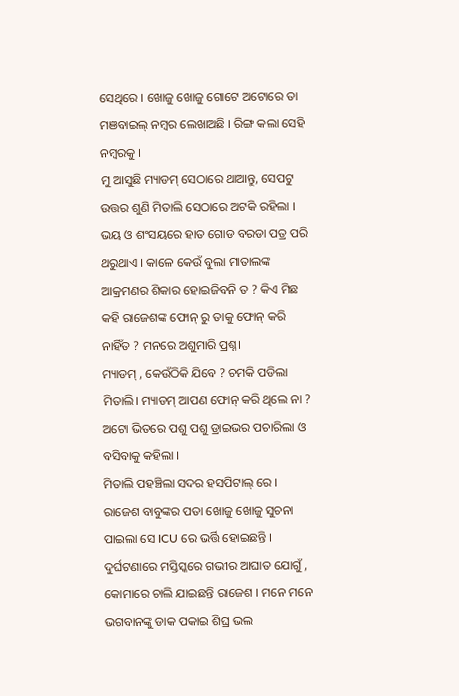ସେଥିରେ । ଖୋଜୁ ଖୋଜୁ ଗୋଟେ ଅଟୋରେ ତା ମଞବାଇଲ୍ ନମ୍ବର ଲେଖାଅଛି । ରିଙ୍ଗ କଲା ସେହି ନମ୍ବରକୁ ।
ମୁ ଆସୁଛି ମ୍ୟାଡମ୍ ସେଠାରେ ଥାଆନ୍ତୁ, ସେପଟୁ ଉତ୍ତର ଶୁଣି ମିତାଲି ସେଠାରେ ଅଟକି ରହିଲା । ଭୟ ଓ ଶଂସୟରେ ହାତ ଗୋଡ ବରଡା ପତ୍ର ପରି ଥରୁଥାଏ । କାଳେ କେଉଁ ବୁଲା ମାତାଲଙ୍କ ଆକ୍ରମଣର ଶିକାର ହୋଇଜିବନି ତ ? କିଏ ମିଛ କହି ରାଜେଶଙ୍କ ଫୋନ୍ ରୁ ତାକୁ ଫୋନ୍ କରି ନାହିଁତ ? ମନରେ ଅଶୁମାରି ପ୍ରଶ୍ନ।
ମ୍ୟାଡମ୍ , କେଉଁଠିକି ଯିବେ ? ଚମକି ପଡିଲା ମିତାଲି। ମ୍ୟାଡମ୍ ଆପଣ ଫୋନ୍ କରି ଥିଲେ ନା ? ଅଟୋ ଭିତରେ ପଶୁ ପଶୁ ଡ୍ରାଇଭର ପଚାରିଲା ଓ ବସିବାକୁ କହିଲା ।
ମିତାଲି ପହଞ୍ଚିଲା ସଦର ହସପିଟାଲ୍ ରେ । ରାଜେଶ ବାବୁଙ୍କର ପତା ଖୋଜୁ ଖୋଜୁ ସୁଚନା ପାଇଲା ସେ ICU ରେ ଭର୍ତ୍ତି ହୋଇଛନ୍ତି । ଦୁର୍ଘଟଣାରେ ମସ୍ତିସ୍କରେ ଗଭୀର ଆଘାତ ଯୋଗୁଁ , କୋମାରେ ଚାଲି ଯାଇଛନ୍ତି ରାଜେଶ । ମନେ ମନେ ଭଗବାନଙ୍କୁ ଡାକ ପକାଇ ଶିଘ୍ର ଭଲ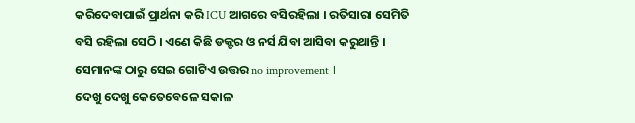କରିଦେବାପାଇଁ ପ୍ରାର୍ଥନା କରି ICU ଆଗରେ ବସିରହିଲା । ରତିସାରା ସେମିତି ବସି ରହିଲା ସେଠି । ଏଣେ କିଛି ଡକ୍ଟର ଓ ନର୍ସ ଯିବା ଆସିବା କରୁଥାନ୍ତି । ସେମାନଙ୍କ ଠାରୁ ସେଇ ଗୋଟିଏ ଉତ୍ତର no improvement ।
ଦେଖୁ ଦେଖୁ କେତେବେଳେ ସକାଳ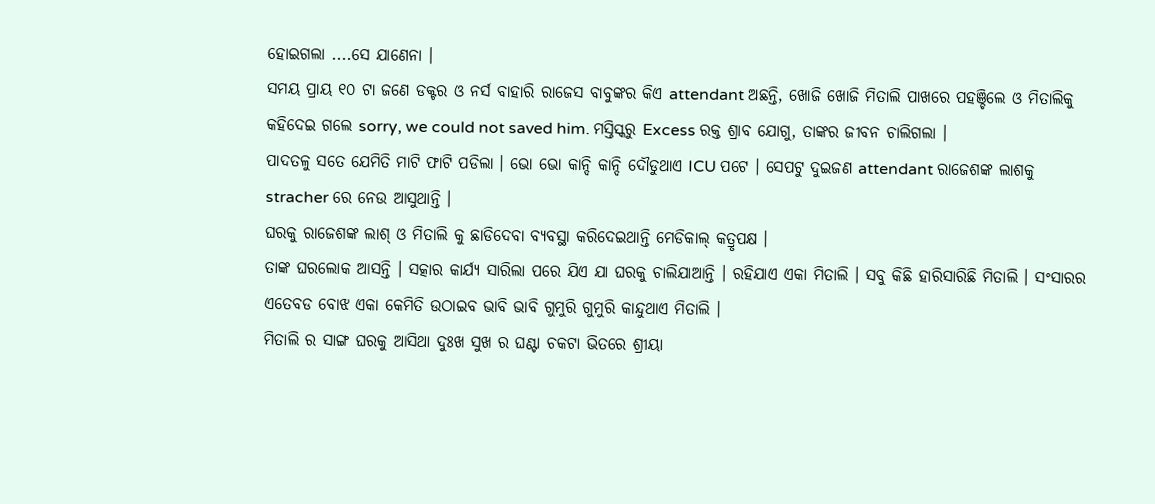ହୋଇଗଲା ....ସେ ଯାଣେନା ।
ସମୟ ପ୍ରାୟ ୧୦ ଟା ଜଣେ ଡକ୍ଟର ଓ ନର୍ସ ବାହାରି ରାଜେସ ବାବୁଙ୍କର କିଏ attendant ଅଛନ୍ତି, ଖୋଜି ଖୋଜି ମିତାଲି ପାଖରେ ପହଞ୍ଚିଲେ ଓ ମିତାଲିକୁ କହିଦେଇ ଗଲେ sorry, we could not saved him. ମସ୍ତିସ୍କରୁ Excess ରକ୍ତ ଶ୍ରାବ ଯୋଗୁ, ତାଙ୍କର ଜୀବନ ଚାଲିଗଲା ।
ପାଦତଳୁ ସତେ ଯେମିତି ମାଟି ଫାଟି ପଡିଲା । ଭୋ ଭୋ କାନ୍ଦି କାନ୍ଦି ଦୌଡୁଥାଏ ICU ପଟେ । ସେପଟୁ ଦୁଇଜଣ attendant ରାଜେଶଙ୍କ ଲାଶକୁ stracher ରେ ନେଉ ଆସୁଥାନ୍ତି ।
ଘରକୁ ରାଜେଶଙ୍କ ଲାଶ୍ ଓ ମିତାଲି କୁ ଛାଡିଦେବା ବ୍ୟବସ୍ଥା କରିଦେଇଥାନ୍ତି ମେଡିକାଲ୍ କତ୍ରୃପକ୍ଷ ।
ତାଙ୍କ ଘରଲୋକ ଆସନ୍ତି । ସତ୍କାର କାର୍ଯ୍ୟ ସାରିଲା ପରେ ଯିଏ ଯା ଘରକୁ ଚାଲିଯାଆନ୍ତି । ରହିଯାଏ ଏକା ମିତାଲି । ସବୁ କିଛି ହାରିସାରିଛି ମିତାଲି । ସଂସାରର ଏତେବଡ ବୋଝ ଏକା କେମିତି ଉଠାଇବ ଭାବି ଭାବି ଗୁମୁରି ଗୁମୁରି କାନ୍ଦୁଥାଏ ମିତାଲି ।
ମିତାଲି ର ସାଙ୍ଗ ଘରକୁ ଆସିଥା ଦୁଃଖ ସୁଖ ର ଘଣ୍ଟା ଚକଟା ଭିତରେ ଶ୍ରୀୟା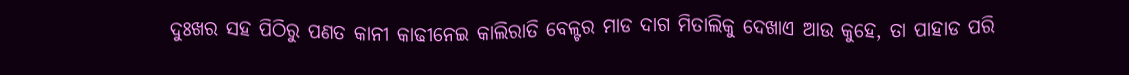ଦୁଃଖର ସହ ପିଠିରୁ ପଣତ କାନୀ କାଢୀନେଇ କାଲିରାତି ବେଳ୍ଟର ମାଡ ଦାଗ ମିତାଲିକୁ ଦେଖାଏ ଆଉ କୁହେ, ତା ପାହାଡ ପରି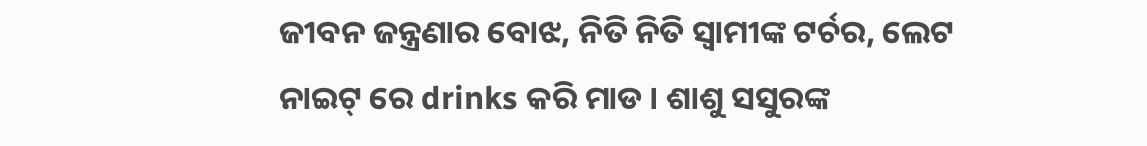ଜୀବନ ଜନ୍ତ୍ରଣାର ବୋଝ, ନିତି ନିତି ସ୍ବାମୀଙ୍କ ଟର୍ଚର, ଲେଟ ନାଇଟ୍ ରେ drinks କରି ମାଡ । ଶାଶୁ ସସୁରଙ୍କ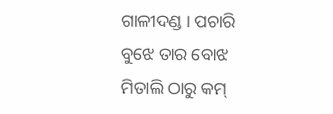ଗାଳୀଦଣ୍ଡ । ପଚାରି ବୁଝେ ତାର ବୋଝ ମିତାଲି ଠାରୁ କମ୍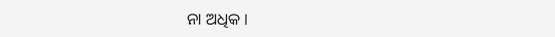ନା ଅଧିକ ।